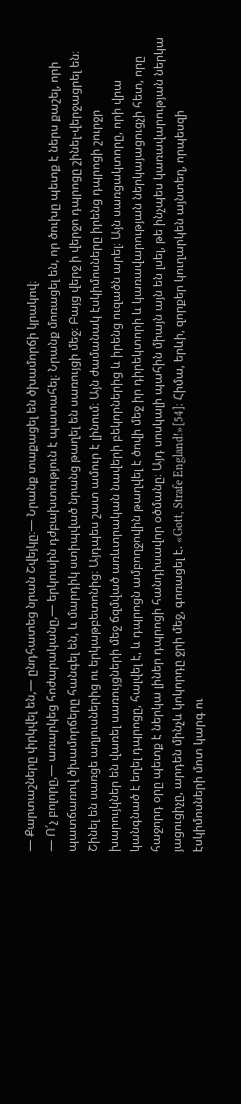— Քարտաշները փրկվել են,— ընդհատեց նրան Շվեյկը։— Նրանք տաքացել են ծխամորճի կրակով։
— Ո՛չ բոլորը,— առարկեց հոժարականը,— երկուսին դժբախտություն է պատահել։ Նրանք մոռացել են, որ ծուխը պետք է ներս քաշել, որի պատճառով ծխամորճերը հանգել են, և մարդիկ ստիպված նրանց թաղել են սառույցի մեջ։ Բայց վերջ ի վերջո դպրոցը շինել-վերջացրել են։ Շինել են սառցե աղյուսներից ու երկաթբետոնից։ Այդպես շատ ամուր է լինում։ Այն ժամանակ էսկիմոսները իրենց դպրոցի շուրջր խարույկներ են վառել սառույցների մեջ ճզմված առևտրական նավերի բեկորներից և իրենց ուզածն արել։ Այն սառցակտորը, որի վրա կանգնած է եղել դպրոցը, հալվել է, և դպրոցն ամբողջովին թաղվել է ծովի մեջ իր դիրեկտորի և կառավարության ներկայացուցչի հետ, որը հաջորդ օրը պետք է ներկա լիներ դպրոցի հանդիսավոր օծմանը։ Այդ սոսկալի պահին միայն այն են լսել, թե ինչպես կառավարության ներկա յացուցիչը, արդեն մինչև կոկորդը ջրի մեջ, գոռացել է. «Gott, Strafe England!»[54]։ Հիմա, երևի, զորքեր կուղարկեն այնտեղ, որպեսզի էսկիմոսների մոտ կարգ ու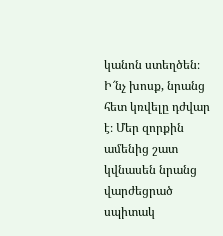կանոն ստեղծեն։ Ի՜նչ խոսք, նրանց հետ կռվելը դժվար է։ Մեր զորքին ամենից շատ կվնասեն նրանց վարժեցրած սպիտակ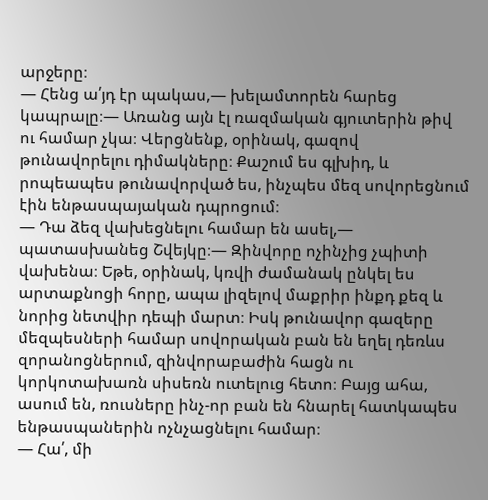արջերը։
— Հենց ա՛յդ էր պակաս,— խելամտորեն հարեց կապրալը։— Առանց այն էլ ռազմական գյուտերին թիվ ու համար չկա։ Վերցնենք, օրինակ, գազով թունավորելու դիմակները։ Քաշում ես գլխիդ, և րոպեապես թունավորված ես, ինչպես մեզ սովորեցնում էին ենթասպայական դպրոցում։
— Դա ձեզ վախեցնելու համար են ասել,— պատասխանեց Շվեյկը։— Զինվորը ոչինչից չպիտի վախենա։ Եթե, օրինակ, կռվի ժամանակ ընկել ես արտաքնոցի հորը, ապա լիզելով մաքրիր ինքդ քեզ և նորից նետվիր դեպի մարտ։ Իսկ թունավոր գազերը մեզպեսների համար սովորական բան են եղել դեռևս զորանոցներում, զինվորաբաժին հացն ու կորկոտախառն սիսեռն ուտելուց հետո։ Բայց ահա, ասում են, ռուսները ինչ-որ բան են հնարել հատկապես ենթասպաներին ոչնչացնելու համար։
— Հա՛, մի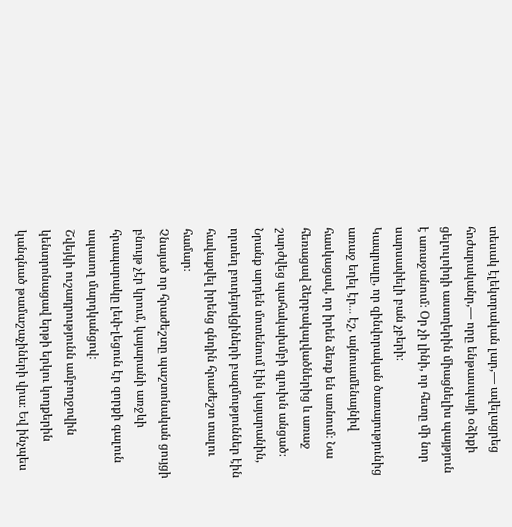տեսակ էլեկտրական լար,— ավելացրեց հոժարականր,— որը ենթասպայի օձիքի ցելուլոիդի աստղերին միացնելիս պայթյուն է առաջանում։ Օր չի լինի, որ հետը մի նոր սարսափելի բան չբերի։
Կապրալը, որ զինվորական ծառայությունից առաջ եղել էր․․․ էշ, այնուամենայնիվ հասկացավ, որ իրեն ձեռք են առնում։ Նա հեռացավ ձերբակալվածներից և առաջ շարժվեց պահակախմբի գլուխն անցած։
Նրանք արդեն մոտենում էին կայարանին, որտեղ բուդեյովցիների բազմություններ էին հավաքվել իրենց գնդին հրաժեշտ տալու համար։
Չնայած որ հրաժեշտը պաշտոնական ցույցի բնույթ չէր կրում, կայարանի առջևի հրապարակը լեփ-լեցուն էր զորքի գալուն սպասող մարդկանցով։
Շվեյկի ուշադրությունն ամբողջովին կենտրոնացավ երթի երկու կողքերին կանգնած թամաշաչիների վրա։ Եվ ինչպես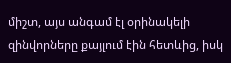միշտ, այս անգամ էլ օրինակելի զինվորները քայլում էին հետևից, իսկ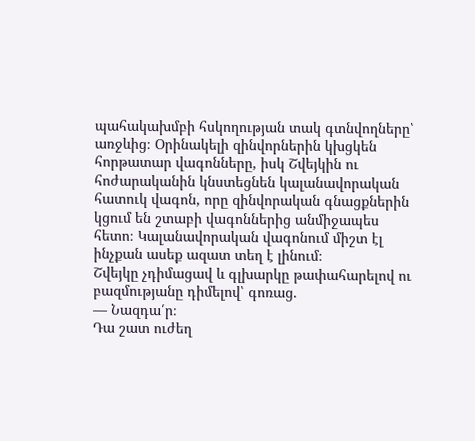պահակախմբի հսկողության տակ գտնվողները՝ առջևից։ Օրինակելի զինվորներին կխցկեն հորթատար վագոնները, իսկ Շվեյկին ու հոժարականին կնստեցնեն կալանավորական հատուկ վագոն, որը զինվորական գնացքներին կցում են շտաբի վագոններից անմիջապես հետո։ Կալանավորական վագոնում միշտ էլ ինչքան ասեք ազատ տեղ է լինում։
Շվեյկը չդիմացավ և գլխարկը թափահարելով ու բազմությանը դիմելով՝ գոռաց.
— Նազդա՛ր։
Դա շատ ուժեղ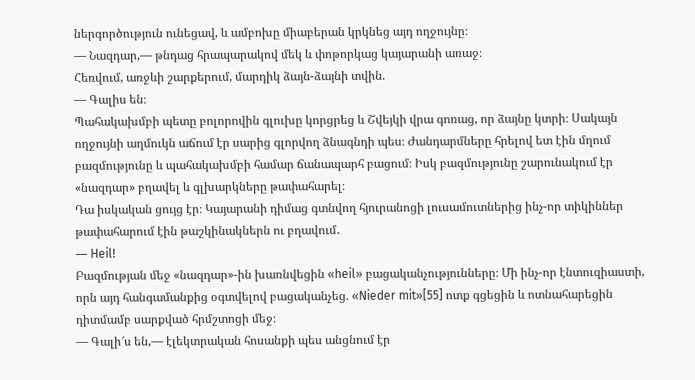ներգործություն ունեցավ, և ամբոխը միաբերան կրկնեց այդ ողջույնը։
— Նազդար,— թնդաց հրապարակով մեկ և փոթորկաց կայարանի առաջ։
Հեռվում, առջևի շարքերում, մարդիկ ձայն-ձայնի տվին.
— Գալիս են։
Պահակախմբի պետը բոլորովին գլուխը կորցրեց և Շվեյկի վրա գոռաց, որ ձայնը կտրի։ Սակայն ողջույնի աղմուկն աճում էր սարից գլորվող ձնագնդի պես։ Ժանդարմները հրելով ետ էին մղում բազմությունը և պահակախմբի համար ճանապարհ բացում։ Իսկ բազմությունը շարունակում էր «նազդար» բղավել և գլխարկները թափահարել։
Դա իսկական ցույց էր։ Կայարանի դիմաց գտնվող հյուրանոցի լուսամուտներից ինչ-որ տիկիններ թափահարում էին թաշկինակներն ու բղավում․
― Heil!
Բազմության մեջ «նազդար»-ին խառնվեցին «heil» բացականչությունները։ Մի ինչ-որ էնտուզիաստի, որն այդ հանգամանքից օգտվելով բացականչեց. «Nieder mit»[55] ոտք գցեցին և ոտնահարեցին դիտմամբ սարքված հրմշտոցի մեջ։
— Գալի՜ս են,— էլեկտրական հոսանքի պես անցնում էր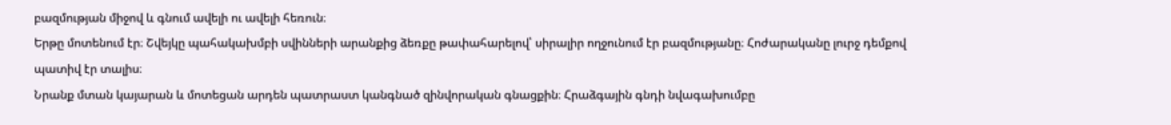բազմության միջով և գնում ավելի ու ավելի հեռուն։
Երթը մոտենում էր։ Շվեյկը պահակախմբի սվինների արանքից ձեռքը թափահարելով՝ սիրալիր ողջունում էր բազմությանը։ Հոժարականը լուրջ դեմքով պատիվ էր տալիս։
Նրանք մտան կայարան և մոտեցան արդեն պատրաստ կանգնած զինվորական գնացքին։ Հրաձգային գնդի նվագախումբը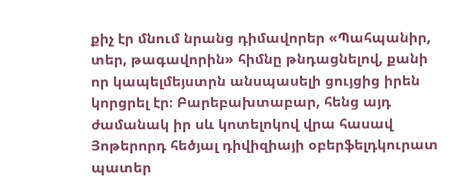քիչ էր մնում նրանց դիմավորեր «Պահպանիր, տեր, թագավորին» հիմնը թնդացնելով, քանի որ կապելմեյստրն անսպասելի ցույցից իրեն կորցրել էր։ Բարեբախտաբար, հենց այդ ժամանակ իր սև կոտելոկով վրա հասավ Յոթերորդ հեծյալ դիվիզիայի օբերֆելդկուրատ պատեր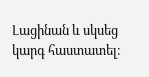Լացինան և սկսեց կարգ հաստատել։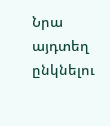Նրա այդտեղ ընկնելու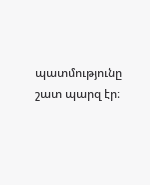պատմությունը շատ պարզ էր։